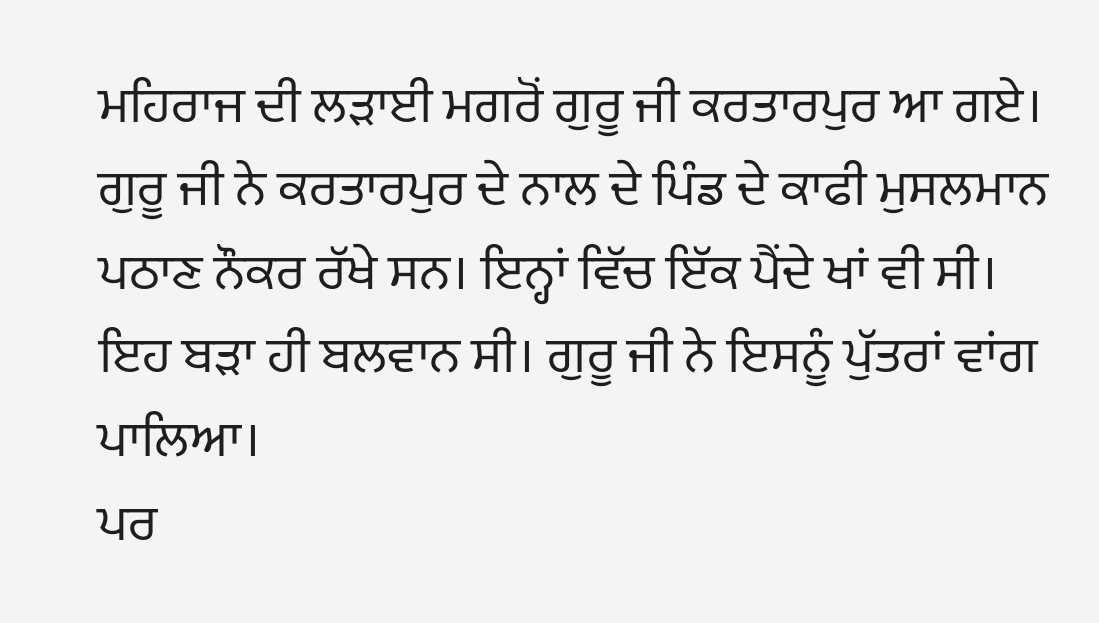ਮਹਿਰਾਜ ਦੀ ਲੜਾਈ ਮਗਰੋਂ ਗੁਰੂ ਜੀ ਕਰਤਾਰਪੁਰ ਆ ਗਏ। ਗੁਰੂ ਜੀ ਨੇ ਕਰਤਾਰਪੁਰ ਦੇ ਨਾਲ ਦੇ ਪਿੰਡ ਦੇ ਕਾਫੀ ਮੁਸਲਮਾਨ ਪਠਾਣ ਨੌਕਰ ਰੱਖੇ ਸਨ। ਇਨ੍ਹਾਂ ਵਿੱਚ ਇੱਕ ਪੈਂਦੇ ਖਾਂ ਵੀ ਸੀ। ਇਹ ਬੜਾ ਹੀ ਬਲਵਾਨ ਸੀ। ਗੁਰੂ ਜੀ ਨੇ ਇਸਨੂੰ ਪੁੱਤਰਾਂ ਵਾਂਗ ਪਾਲਿਆ।
ਪਰ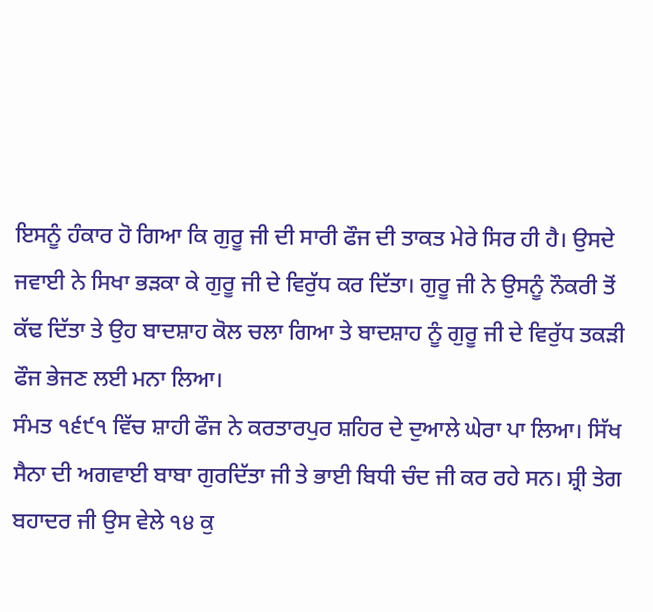ਇਸਨੂੰ ਹੰਕਾਰ ਹੋ ਗਿਆ ਕਿ ਗੁਰੂ ਜੀ ਦੀ ਸਾਰੀ ਫੌਜ ਦੀ ਤਾਕਤ ਮੇਰੇ ਸਿਰ ਹੀ ਹੈ। ਉਸਦੇ ਜਵਾਈ ਨੇ ਸਿਖਾ ਭੜਕਾ ਕੇ ਗੁਰੂ ਜੀ ਦੇ ਵਿਰੁੱਧ ਕਰ ਦਿੱਤਾ। ਗੁਰੂ ਜੀ ਨੇ ਉਸਨੂੰ ਨੌਕਰੀ ਤੋਂ ਕੱਢ ਦਿੱਤਾ ਤੇ ਉਹ ਬਾਦਸ਼ਾਹ ਕੋਲ ਚਲਾ ਗਿਆ ਤੇ ਬਾਦਸ਼ਾਹ ਨੂੰ ਗੁਰੂ ਜੀ ਦੇ ਵਿਰੁੱਧ ਤਕੜੀ ਫੌਜ ਭੇਜਣ ਲਈ ਮਨਾ ਲਿਆ।
ਸੰਮਤ ੧੬੯੧ ਵਿੱਚ ਸ਼ਾਹੀ ਫੌਜ ਨੇ ਕਰਤਾਰਪੁਰ ਸ਼ਹਿਰ ਦੇ ਦੁਆਲੇ ਘੇਰਾ ਪਾ ਲਿਆ। ਸਿੱਖ ਸੈਨਾ ਦੀ ਅਗਵਾਈ ਬਾਬਾ ਗੁਰਦਿੱਤਾ ਜੀ ਤੇ ਭਾਈ ਬਿਧੀ ਚੰਦ ਜੀ ਕਰ ਰਹੇ ਸਨ। ਸ਼੍ਰੀ ਤੇਗ ਬਹਾਦਰ ਜੀ ਉਸ ਵੇਲੇ ੧੪ ਕੁ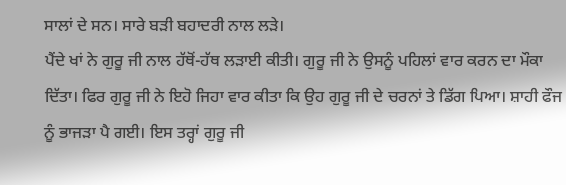ਸਾਲਾਂ ਦੇ ਸਨ। ਸਾਰੇ ਬੜੀ ਬਹਾਦਰੀ ਨਾਲ ਲੜੇ।
ਪੈਂਦੇ ਖਾਂ ਨੇ ਗੁਰੂ ਜੀ ਨਾਲ ਹੱਥੋਂ-ਹੱਥ ਲੜਾਈ ਕੀਤੀ। ਗੁਰੂ ਜੀ ਨੇ ਉਸਨੂੰ ਪਹਿਲਾਂ ਵਾਰ ਕਰਨ ਦਾ ਮੌਕਾ ਦਿੱਤਾ। ਫਿਰ ਗੁਰੂ ਜੀ ਨੇ ਇਹੋ ਜਿਹਾ ਵਾਰ ਕੀਤਾ ਕਿ ਉਹ ਗੁਰੂ ਜੀ ਦੇ ਚਰਨਾਂ ਤੇ ਡਿੱਗ ਪਿਆ। ਸ਼ਾਹੀ ਫੌਜ ਨੂੰ ਭਾਜੜਾ ਪੈ ਗਈ। ਇਸ ਤਰ੍ਹਾਂ ਗੁਰੂ ਜੀ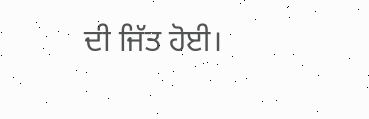ਦੀ ਜਿੱਤ ਹੋਈ।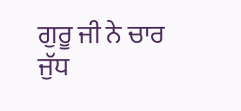ਗੁਰੂ ਜੀ ਨੇ ਚਾਰ ਜੁੱਧ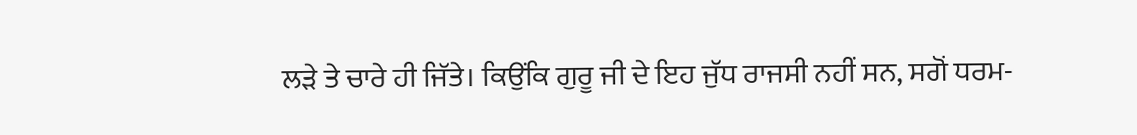ਲੜੇ ਤੇ ਚਾਰੇ ਹੀ ਜਿੱਤੇ। ਕਿਉਂਕਿ ਗੁਰੂ ਜੀ ਦੇ ਇਹ ਜੁੱਧ ਰਾਜਸੀ ਨਹੀਂ ਸਨ, ਸਗੋਂ ਧਰਮ-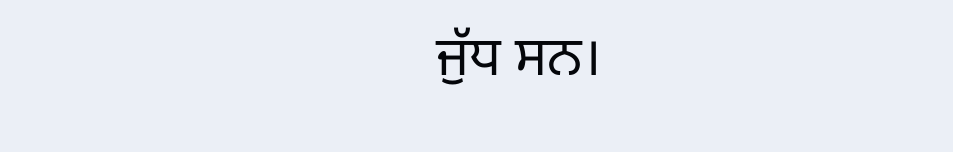ਜੁੱਧ ਸਨ।